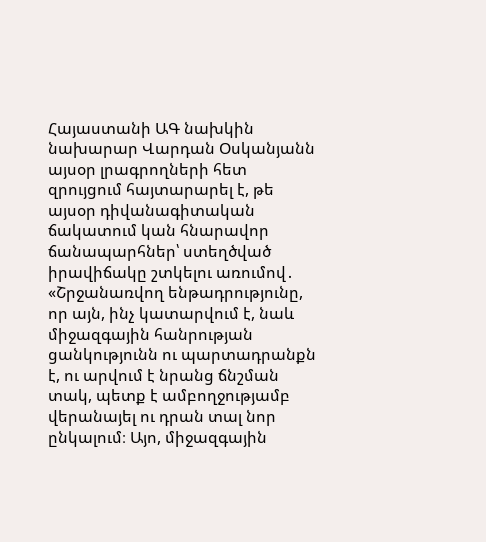Հայաստանի ԱԳ նախկին նախարար Վարդան Օսկանյանն այսօր լրագրողների հետ զրույցում հայտարարել է, թե այսօր դիվանագիտական ճակատում կան հնարավոր ճանապարհներ՝ ստեղծված իրավիճակը շտկելու առումով․
«Շրջանառվող ենթադրությունը, որ այն, ինչ կատարվում է, նաև միջազգային հանրության ցանկությունն ու պարտադրանքն է, ու արվում է նրանց ճնշման տակ, պետք է ամբողջությամբ վերանայել ու դրան տալ նոր ընկալում։ Այո, միջազգային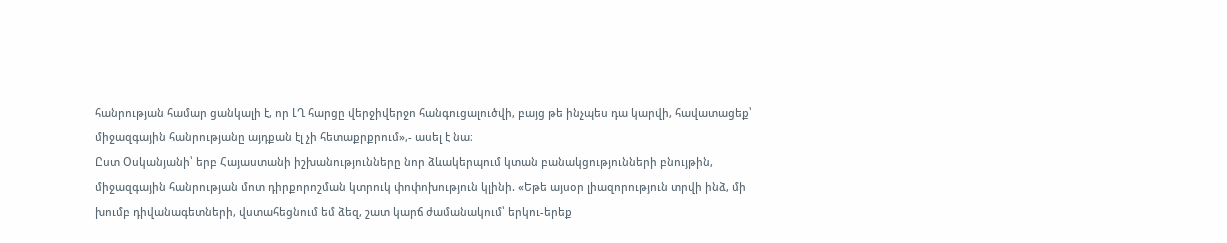հանրության համար ցանկալի է, որ ԼՂ հարցը վերջիվերջո հանգուցալուծվի, բայց թե ինչպես դա կարվի, հավատացեք՝ միջազգային հանրությանը այդքան էլ չի հետաքրքրում»,- ասել է նա։
Ըստ Օսկանյանի՝ երբ Հայաստանի իշխանությունները նոր ձևակերպում կտան բանակցությունների բնույթին, միջազգային հանրության մոտ դիրքորոշման կտրուկ փոփոխություն կլինի. «Եթե այսօր լիազորություն տրվի ինձ, մի խումբ դիվանագետների, վստահեցնում եմ ձեզ, շատ կարճ ժամանակում՝ երկու-երեք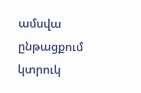ամսվա ընթացքում կտրուկ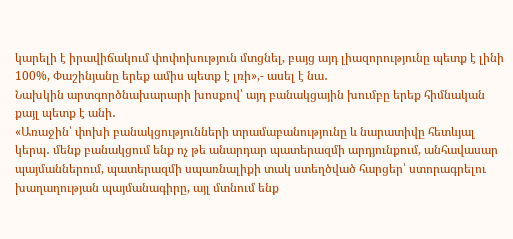կարելի է իրավիճակում փոփոխություն մտցնել, բայց այդ լիազորությունը պետք է լինի 100%, Փաշինյանը երեք ամիս պետք է լռի»,- ասել է նա․
Նախկին արտգործնախարարի խոսքով՝ այդ բանակցային խումբը երեք հիմնական քայլ պետք է անի․
«Առաջին՝ փոխի բանակցությունների տրամաբանությունը և նարատիվը հետևյալ կերպ․ մենք բանակցում ենք ոչ թե անարդար պատերազմի արդյունքում, անհավասար պայմաններում, պատերազմի սպառնալիքի տակ ստեղծված հարցեր՝ ստորագրելու խաղաղության պայմանագիրը, այլ մտնում ենք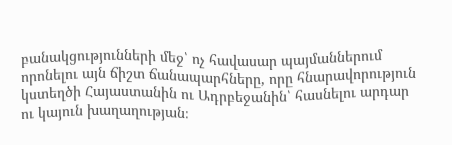բանակցությունների մեջ՝ ոչ հավասար պայմաններում որոնելու այն ճիշտ ճանապարհները, որը հնարավորություն կստեղծի Հայաստանին ու Ադրբեջանին՝ հասնելու արդար ու կայուն խաղաղության։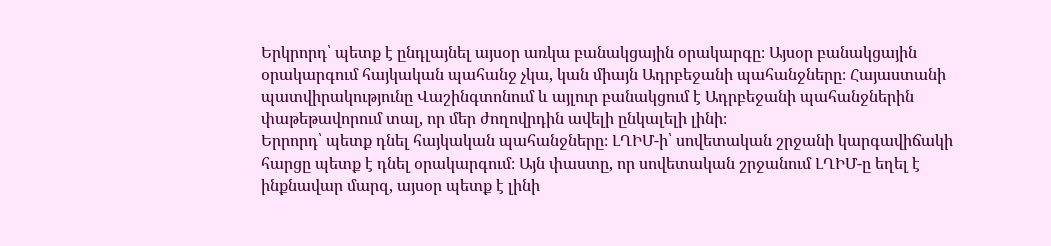Երկրորդ՝ պետք է ընդլայնել այսօր առկա բանակցային օրակարգը։ Այսօր բանակցային օրակարգում հայկական պահանջ չկա, կան միայն Ադրբեջանի պահանջները։ Հայաստանի պատվիրակությունը Վաշինգտոնում և այլուր բանակցում է Ադրբեջանի պահանջներին փաթեթավորում տալ, որ մեր ժողովրդին ավելի ընկալելի լինի։
Երրորդ՝ պետք դնել հայկական պահանջները։ ԼՂԻՄ-ի՝ սովետական շրջանի կարգավիճակի հարցը պետք է դնել օրակարգում։ Այն փաստը, որ սովետական շրջանում ԼՂԻՄ-ը եղել է ինքնավար մարզ, այսօր պետք է լինի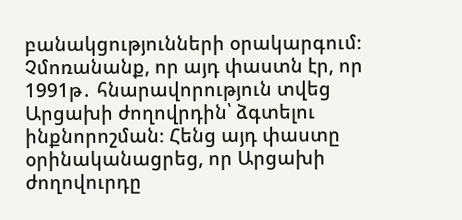բանակցությունների օրակարգում։ Չմոռանանք, որ այդ փաստն էր, որ 1991թ․ հնարավորություն տվեց Արցախի ժողովրդին՝ ձգտելու ինքնորոշման։ Հենց այդ փաստը օրինականացրեց, որ Արցախի ժողովուրդը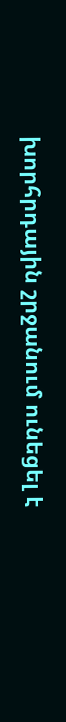խորհրդային շրջանում ունեցել է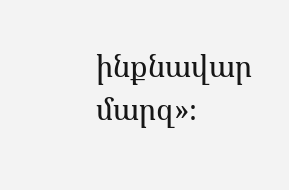ինքնավար մարզ»։